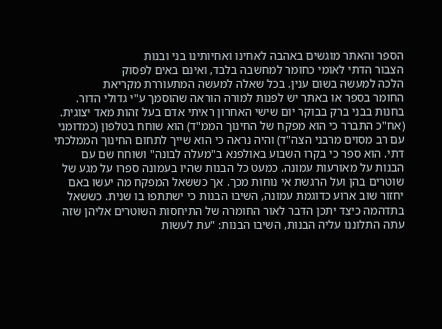הספר והאתר מוגשים באהבה לאחינו ואחיותינו בני ובנות
הצבור הדתי לאומי כחומר למחשבה בלבד, ואינם באים לפסוק
הלכה למעשה בשום ענין. בכל שאלה למעשה המתעוררת מקריאת
החומר בספר או באתר יש לפנות למורה הוראה שהוסמך ע"י גדולי הדור.
בחנות בבני ברק בבוקר יום שישי האחרון ראיתי אדם בעל זהות מאד יצוגית. (אח"כ התברר כי הוא מפקח של החינוך הממ"ד) הוא שוחח בטלפון (כמדומני עם רב מסוים מרבני הצה"ד) והיה נראה כי הוא שייך לתחום החינוך הממלכתי דתי. הוא ספר כי בקרו השבוע באולפנא ב"מעלה לבונה" ושוחח שם עם הבנות על מאורעות עמונה. כמעט כל הבנות שהיו בעמונה ספרו על מגע של שוטרים בהן ועל הרגשת אי נוחות מכך. אך כששאל המפקח מה יעשו באם יחזור שוב ארוע כדוגמת עמונה, השיבו הבנות כי ישתתפו בו שנית. כששאל בתדהמה כיצד יתכן הדבר לאור החומרה של התיחסות השוטרים אליהן שזה עתה התלוננו עליה הבנות, השיבו הבנות: "עת לעשות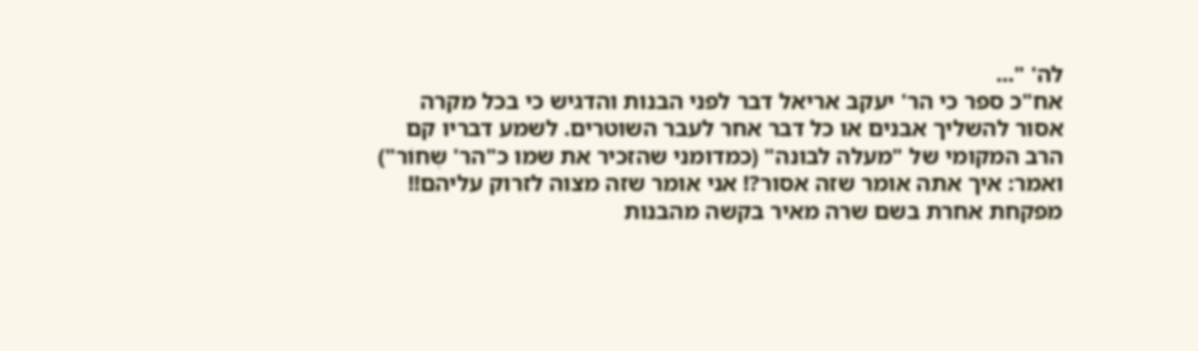לה' "...
אח"כ ספר כי הר' יעקב אריאל דבר לפני הבנות והדגיש כי בכל מקרה אסור להשליך אבנים או כל דבר אחר לעבר השוטרים. לשמע דבריו קם הרב המקומי של "מעלה לבונה" (כמדומני שהזכיר את שמו כ"הר' שְחוֹר") ואמר: איך אתה אומר שזה אסור?! אני אומר שזה מצוה לזרוק עליהם!!
מפקחת אחרת בשם שרה מאיר בקשה מהבנות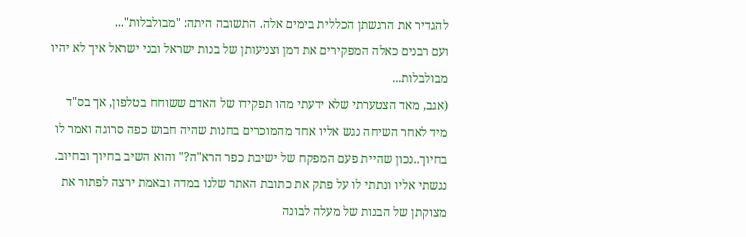להגדיר את הרגשתן הכללית בימים אלה. התשובה היתה: "מבולבלות"...
ועם רבנים כאלה המפקירים את דמן וצניעותן של בנות ישראל ובני ישראל איך לא יהיו מבולבלות...
(אגב, מאד הצטערתי שלא ידעתי מהו תפקידו של האדם ששוחח בטלפון, אך בס"ד מיד לאחר השיחה נגש אליו אחד מהמוכרים בחנות שהיה חבוש כפה סרוגה ואמר לו בחיוך..נכון שהיית פעם המפקח של ישיבת כפר הרא"ה?" והוא השיב בחיוך ובחיוב.
נגשתי אליו ונתתי לו על פתק את כתובת האתר שלנו במדה ובאמת ירצה לפתור את מצוקתן של הבנות של מעלה לבונה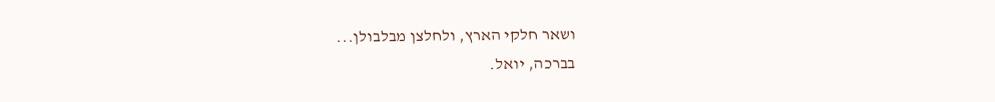ושאר חלקי הארץ, ולחלצן מבלבולן...
בברכה, יואל.